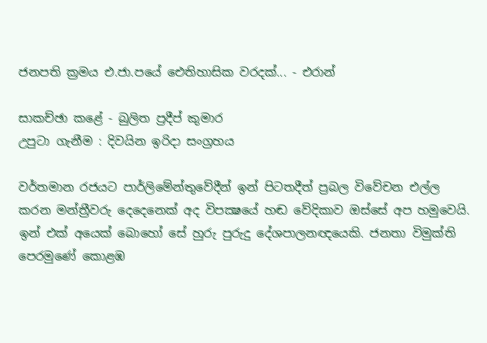ජනපති ක්‍රමය එ.ජා.පයේ ඓතිහාසික වරදක්‌... - එරාන්

සාකච්ඡා කළේ - බුලිත ප්‍රදීප් කුමාර
උපුටා ගැනීම : දිවයින ඉරිදා සංග්‍රහය

වර්තමාන රජයට පාර්ලිමේන්තුවේදීන් ඉන් පිටතදීත් ප්‍රබල විවේචන එල්ල කරන මන්ත්‍රීවරු දෙදෙනෙක්‌ අද විපක්‍ෂයේ හඬ වේදිකාව ඔස්‌සේ අප හමුවෙයි. ඉන් එක්‌ අයෙක්‌ බොහෝ සේ හුරු පුරුදු දේශපාලනඥයෙකි. ජනතා විමුක්‌ති පෙරමුණේ කොළඹ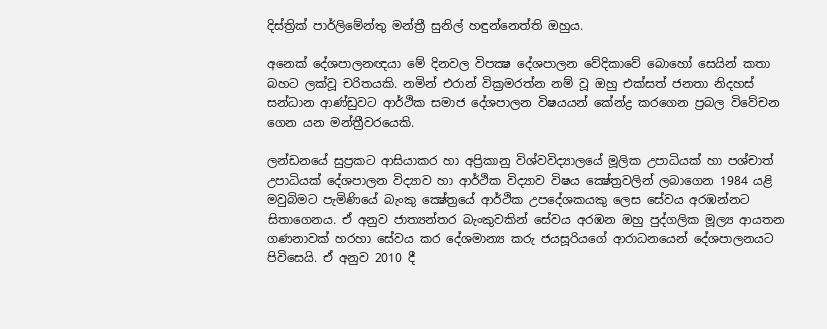දිස්‌ත්‍රික්‌ පාර්ලිමේන්තු මන්ත්‍රී සුනිල් හඳුන්නෙත්ති ඔහුය.

අනෙක්‌ දේශපාලනඥයා මේ දිනවල විපක්‍ෂ දේශපාලන වේදිකාවේ බොහෝ සෙයින් කතා බහට ලක්‌වූ චරිතයකි. නමින් එරාන් වික්‍රමරත්න නම් වූ ඔහු එක්‌සත් ජනතා නිදහස්‌ සන්ධාන ආණ්‌ඩුවට ආර්ථික සමාජ දේශපාලන විෂයයන් කේන්ද්‍ර කරගෙන ප්‍රබල විවේචන ගෙන යන මන්ත්‍රීවරයෙකි.

ලන්ඩනයේ සුප්‍රකට ආසියාකර හා අප්‍රිකානු විශ්වවිද්‍යාලයේ මූලික උපාධියක්‌ හා පශ්චාත් උපාධියක්‌ දේශපාලන විද්‍යාව හා ආර්ථික විද්‍යාව විෂය ක්‍ෂේත්‍රවලින් ලබාගෙන 1984 යළි මවුබිමට පැමිණියේ බැංකු ක්‍ෂේත්‍රයේ ආර්ථික උපදේශකයකු ලෙස සේවය අරඹන්නට සිතාගෙනය. ඒ අනුව ජාත්‍යන්තර බැංකුවකින් සේවය අරඹන ඔහු පුද්ගලික මූල්‍ය ආයතන ගණනාවක්‌ හරහා සේවය කර දේශමාන්‍ය කරු ජයසූරියගේ ආරාධනයෙන් දේශපාලනයට පිවිසෙයි. ඒ අනුව 2010 දී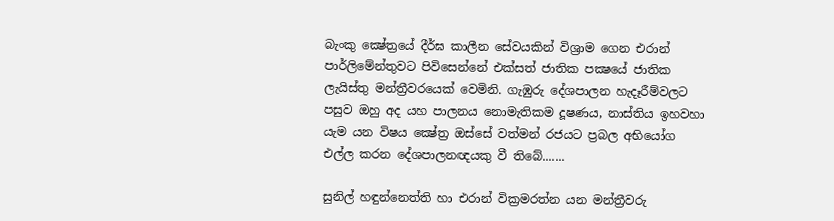බැංකු ක්‍ෂේත්‍රයේ දීර්ඝ කාලීන සේවයකින් විශ්‍රාම ගෙන එරාන් පාර්ලිමේන්තුවට පිවිසෙන්නේ එක්‌සත් ජාතික පක්‍ෂයේ ජාතික ලැයිස්‌තු මන්ත්‍රීවරයෙක්‌ වෙමිනි. ගැඹුරු දේශපාලන හැදෑරීම්වලට පසුව ඔහු අද යහ පාලනය නොමැතිකම දූෂණය, නාස්‌තිය ඉහවහා යැම යන විෂය ක්‍ෂේත්‍ර ඔස්‌සේ වත්මන් රජයට ප්‍රබල අභියෝග එල්ල කරන දේශපාලනඥයකු වී තිබේ.......

සුනිල් හඳුන්නෙත්ති හා එරාන් වික්‍රමරත්න යන මන්ත්‍රීවරු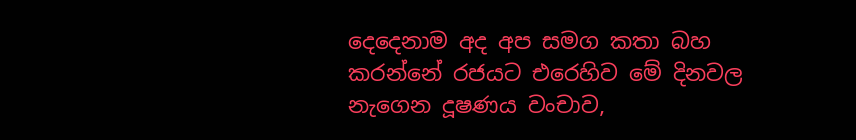දෙදෙනාම අද අප සමග කතා බහ කරන්නේ රජයට එරෙහිව මේ දිනවල නැගෙන දූෂණය වංචාව,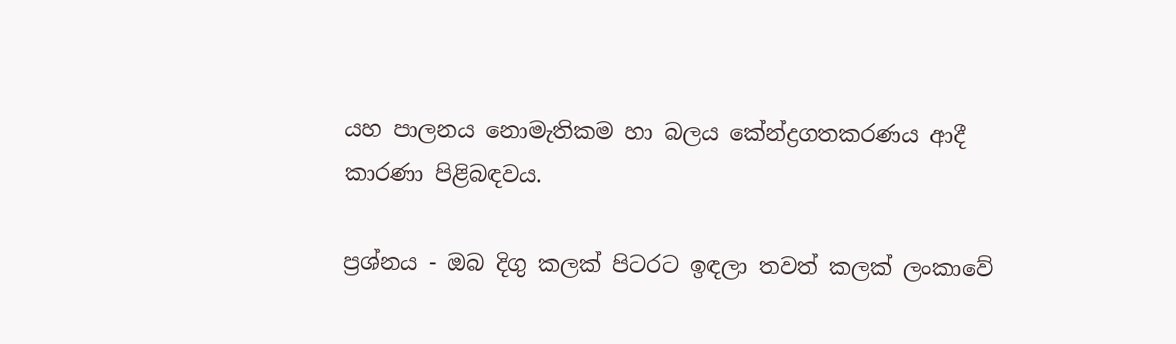යහ පාලනය නොමැතිකම හා බලය කේන්ද්‍රගතකරණය ආදී කාරණා පිළිබඳවය.

ප්‍රශ්නය - ඔබ දිගු කලක්‌ පිටරට ඉඳලා තවත් කලක්‌ ලංකාවේ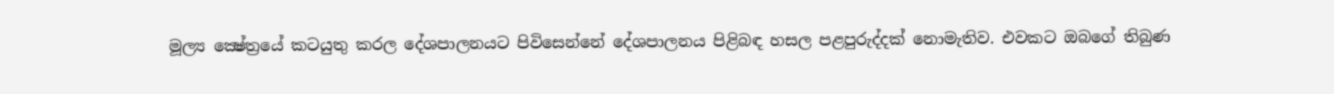මූල්‍ය ක්‍ෂේත්‍රයේ කටයුතු කරල දේශපාලනයට පිවිසෙන්නේ දේශපාලනය පිළිබඳ හසල පළපුරුද්දක්‌ නොමැතිව. එවකට ඔබගේ තිබුණ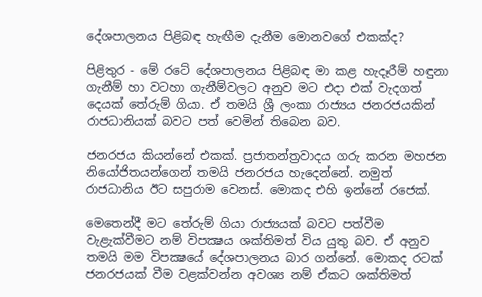දේශපාලනය පිළිබඳ හැඟීම දැනීම මොනවගේ එකක්‌ද?

පිළිතුර - මේ රටේ දේශපාලනය පිළිබඳ මා කළ හැදෑරීම් හඳුනා ගැනීම් හා වටහා ගැනීම්වලට අනුව මට එදා එක්‌ වැදගත් දෙයක්‌ තේරුම් ගියා. ඒ තමයි ශ්‍රී ලංකා රාජ්‍යය ජනරජයකින් රාජධානියක්‌ බවට පත් වෙමින් තිබෙන බව.

ජනරජය කියන්නේ එකක්‌. ප්‍රජාතන්ත්‍රවාදය ගරු කරන මහජන නියෝජිතයන්ගෙන් තමයි ජනරජය හැදෙන්නේ. නමුත් රාජධානිය ඊට සපුරාම වෙනස්‌. මොකද එහි ඉන්නේ රජෙක්‌.

මෙතෙන්දී මට තේරුම් ගියා රාජ්‍යයක්‌ බවට පත්වීම වැළැක්‌වීමට නම් විපක්‍ෂය ශක්‌තිමත් විය යුතු බව. ඒ අනුව තමයි මම විපක්‍ෂයේ දේශපාලනය බාර ගන්නේ. මොකද රටක්‌ ජනරජයක්‌ වීම වළක්‌වන්න අවශ්‍ය නම් ඒකට ශක්‌තිමත්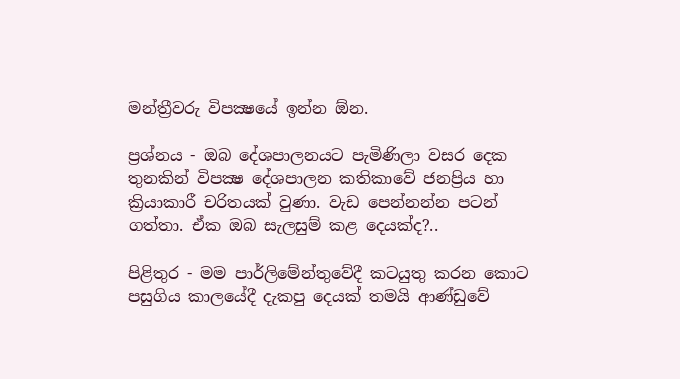මන්ත්‍රීවරු විපක්‍ෂයේ ඉන්න ඕන.

ප්‍රශ්නය - ඔබ දේශපාලනයට පැමිණිලා වසර දෙක තුනකින් විපක්‍ෂ දේශපාලන කතිකාවේ ජනප්‍රිය හා ක්‍රියාකාරී චරිතයක්‌ වුණා. වැඩ පෙන්නන්න පටන් ගත්තා. ඒක ඔබ සැලසුම් කළ දෙයක්‌ද?..

පිළිතුර - මම පාර්ලිමේන්තුවේදී කටයුතු කරන කොට පසුගිය කාලයේදී දැකපු දෙයක්‌ තමයි ආණ්‌ඩුවේ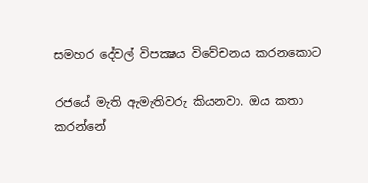සමහර දේවල් විපක්‍ෂය විවේචනය කරනකොට

රජයේ මැති ඇමැතිවරු කියනවා. ඔය කතා කරන්නේ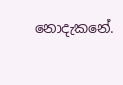නොදැකනේ.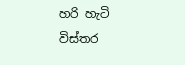හරි හැටි විස්‌තර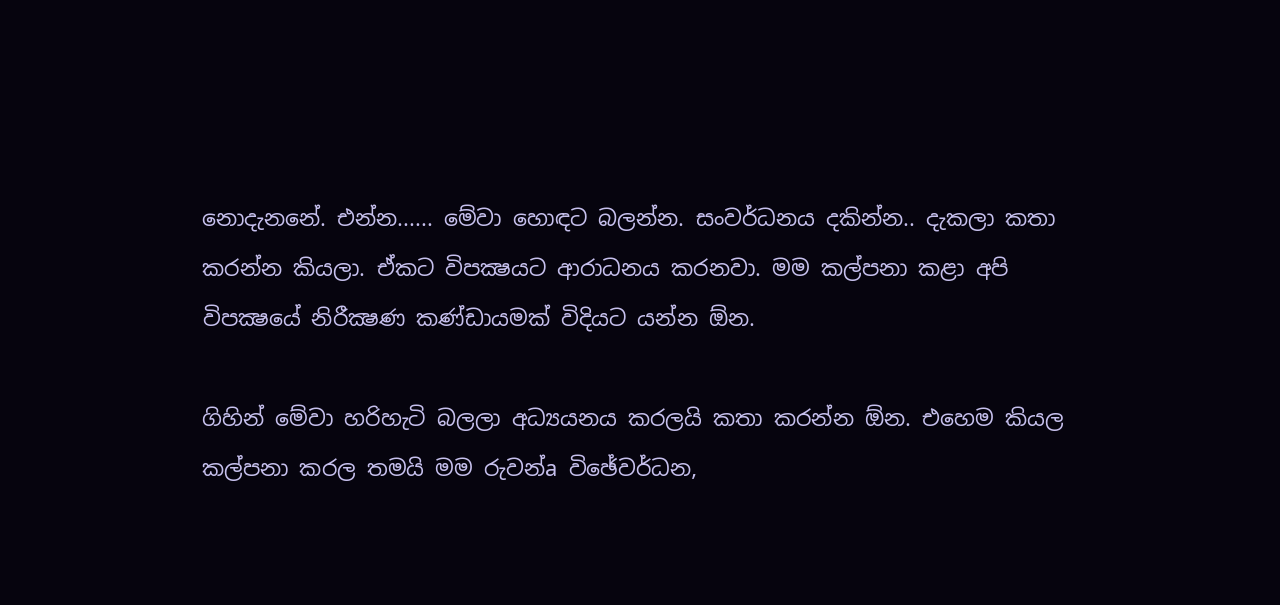නොදැනනේ. එන්න...... මේවා හොඳට බලන්න. සංවර්ධනය දකින්න.. දැකලා කතා කරන්න කියලා. ඒකට විපක්‍ෂයට ආරාධනය කරනවා. මම කල්පනා කළා අපි විපක්‍ෂයේ නිරීක්‍ෂණ කණ්‌ඩායමක්‌ විදියට යන්න ඕන.

ගිහින් මේවා හරිහැටි බලලා අධ්‍යයනය කරලයි කතා කරන්න ඕන. එහෙම කියල කල්පනා කරල තමයි මම රුවන්a විඡේවර්ධන,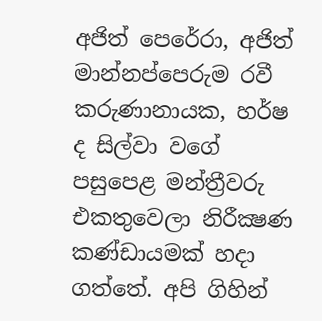අජිත් පෙරේරා, අජිත් මාන්නප්පෙරුම රවී කරුණානායක, හර්ෂ ද සිල්වා වගේ පසුපෙළ මන්ත්‍රීවරු එකතුවෙලා නිරීක්‍ෂණ කණ්‌ඩායමක්‌ හදා ගත්තේ. අපි ගිහින්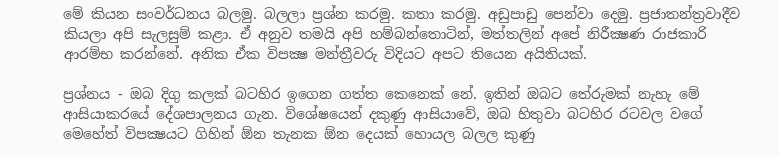මේ කියන සංවර්ධනය බලමු. බලලා ප්‍රශ්න කරමු. කතා කරමු. අඩුපාඩු පෙන්වා දෙමු. ප්‍රජාතන්ත්‍රවාදීව කියලා අපි සැලසුම් කළා. ඒ අනුව තමයි අපි හම්බන්තොටින්, මත්තලින් අපේ නිරීක්‍ෂණ රාජකාරි ආරම්භ කරන්නේ. අනික ඒක විපක්‍ෂ මන්ත්‍රීවරු විදියට අපට තියෙන අයිතියක්‌.

ප්‍රශ්නය - ඔබ දිගු කලක්‌ බටහිර ඉගෙන ගත්ත කෙනෙක්‌ නේ. ඉතින් ඔබට තේරුමක්‌ නැහැ මේ ආසියාකරයේ දේශපාලනය ගැන. විශේෂයෙන් දකුණු ආසියාවේ, ඔබ හිතුවා බටහිර රටවල වගේ මෙහේත් විපක්‍ෂයට ගිහින් ඕන තැනක ඕන දෙයක්‌ හොයල බලල කුණු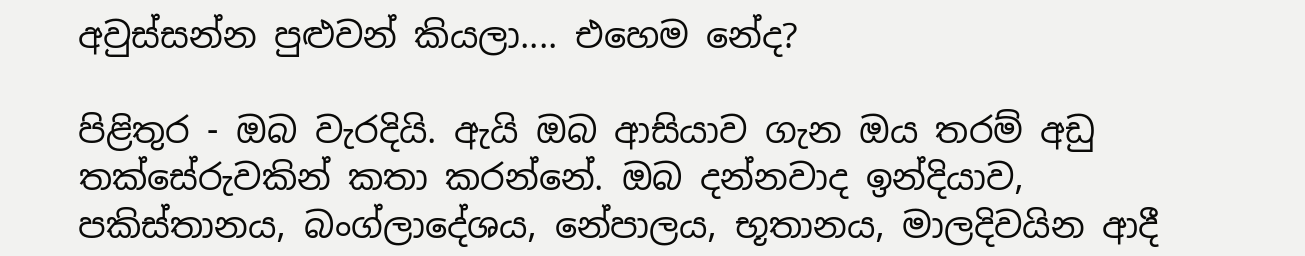අවුස්‌සන්න පුළුවන් කියලා.... එහෙම නේද?

පිළිතුර - ඔබ වැරදියි. ඇයි ඔබ ආසියාව ගැන ඔය තරම් අඩු තක්‌සේරුවකින් කතා කරන්නේ. ඔබ දන්නවාද ඉන්දියාව, පකිස්‌තානය, බංග්ලාදේශය, නේපාලය, භූතානය, මාලදිවයින ආදී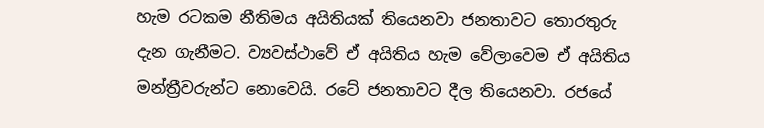හැම රටකම නීතිමය අයිතියක්‌ තියෙනවා ජනතාවට තොරතුරු දැන ගැනීමට. ව්‍යවස්‌ථාවේ ඒ අයිතිය හැම වේලාවෙම ඒ අයිතිය මන්ත්‍රීවරුන්ට නොවෙයි. රටේ ජනතාවට දීල තියෙනවා. රජයේ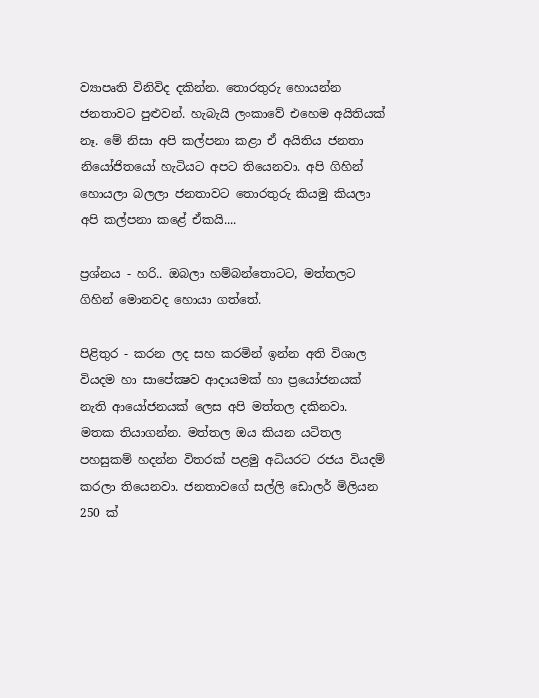ව්‍යාපෘති විනිවිද දකින්න. තොරතුරු හොයන්න ජනතාවට පුළුවන්. හැබැයි ලංකාවේ එහෙම අයිතියක්‌ නෑ. මේ නිසා අපි කල්පනා කළා ඒ අයිතිය ජනතා නියෝජිතයෝ හැටියට අපට තියෙනවා. අපි ගිහින් හොයලා බලලා ජනතාවට තොරතුරු කියමු කියලා අපි කල්පනා කළේ ඒකයි....

ප්‍රශ්නය - හරි.. ඔබලා හම්බන්තොටට, මත්තලට ගිහින් මොනවද හොයා ගත්තේ.

පිළිතුර - කරන ලද සහ කරමින් ඉන්න අති විශාල වියදම හා සාපේක්‍ෂව ආදායමක්‌ හා ප්‍රයෝජනයක්‌ නැති ආයෝජනයක්‌ ලෙස අපි මත්තල දකිනවා. මතක තියාගන්න. මත්තල ඔය කියන යටිතල පහසුකම් හදන්න විතරක්‌ පළමු අධියරට රජය වියදම් කරලා තියෙනවා. ජනතාවගේ සල්ලි ඩොලර් මිලියන 250 ක්‌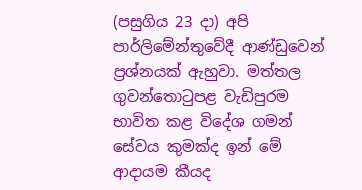(පසුගිය 23 දා) අපි පාර්ලිමේන්තුවේදී ආණ්‌ඩුවෙන් ප්‍රශ්නයක්‌ ඇහුවා. මත්තල ගුවන්තොටුපළ වැඩිපුරම භාවිත කළ විදේශ ගමන් සේවය කුමක්‌ද ඉන් මේ ආදායම කීයද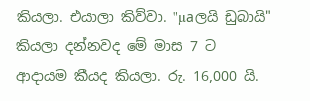කියලා. එයාලා කිව්වා. "µaලයි ඩුබායි" කියලා දන්නවද මේ මාස 7 ට ආදායම කීයද කියලා. රු. 16,000 යි.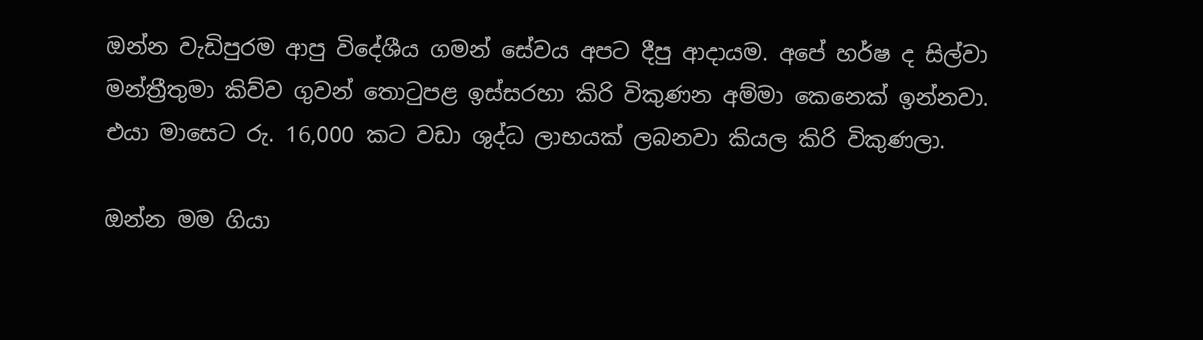ඔන්න වැඩිපුරම ආපු විදේශීය ගමන් සේවය අපට දීපු ආදායම. අපේ හර්ෂ ද සිල්වා මන්ත්‍රීතුමා කිව්ව ගුවන් තොටුපළ ඉස්‌සරහා කිරි විකුණන අම්මා කෙනෙක්‌ ඉන්නවා. එයා මාසෙට රු. 16,000 කට වඩා ශුද්ධ ලාභයක්‌ ලබනවා කියල කිරි විකුණලා.

ඔන්න මම ගියා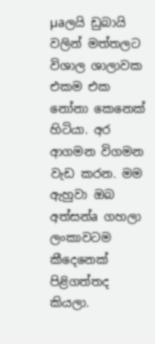µaලයි ඩුබායි වලින් මත්තලට විශාල ශාලාවක එකම එක නෝනා කෙනෙක්‌ හිටියා. අර ආගමන විගමන වැඩ කරන. මම ඇහුවා ඔබ අත්සන්a ගහලා ලංකාවටම කීදෙනෙක්‌ පිළිගත්තද කියලා.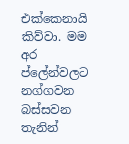එක්‌කෙනායි කිව්වා. මම අර ප්ලේන්වලට නග්ගවන බස්‌සවන තැනින්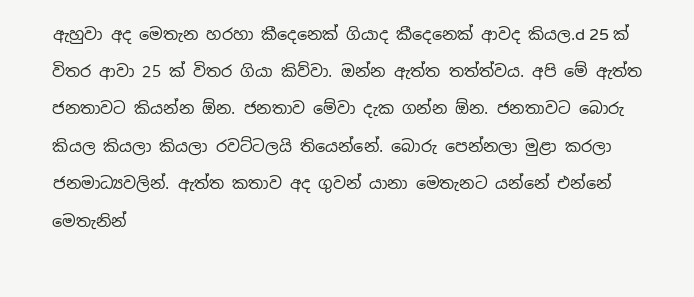ඇහුවා අද මෙතැන හරහා කීදෙනෙක්‌ ගියාද කීදෙනෙක්‌ ආවද කියල.d 25 ක්‌ විතර ආවා 25 ක්‌ විතර ගියා කිව්වා. ඔන්න ඇත්ත තත්ත්වය. අපි මේ ඇත්ත ජනතාවට කියන්න ඕන. ජනතාව මේවා දැක ගන්න ඕන. ජනතාවට බොරු කියල කියලා කියලා රවට්‌ටලයි තියෙන්නේ. බොරු පෙන්නලා මුළා කරලා ජනමාධ්‍යවලින්. ඇත්ත කතාව අද ගුවන් යානා මෙතැනට යන්නේ එන්නේ මෙතැනින්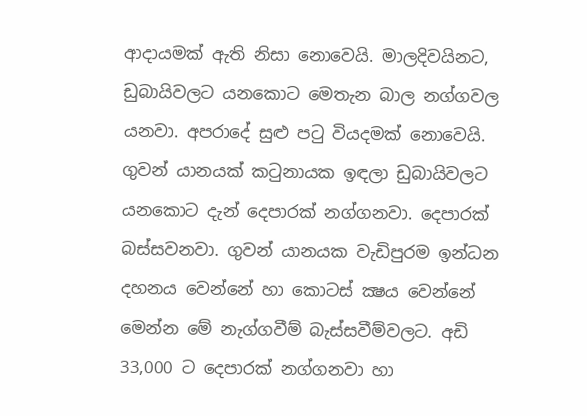ආදායමක්‌ ඇති නිසා නොවෙයි. මාලදිවයිනට, ඩුබායිවලට යනකොට මෙතැන බාල නග්ගවල යනවා. අපරාදේ සුළු පටු වියදමක්‌ නොවෙයි. ගුවන් යානයක්‌ කටුනායක ඉඳලා ඩුබායිවලට යනකොට දැන් දෙපාරක්‌ නග්ගනවා. දෙපාරක්‌ බස්‌සවනවා. ගුවන් යානයක වැඩිපුරම ඉන්ධන දහනය වෙන්නේ හා කොටස්‌ ක්‍ෂය වෙන්නේ මෙන්න මේ නැග්ගවීම් බැස්‌සවීම්වලට. අඩි 33,000 ට දෙපාරක්‌ නග්ගනවා හා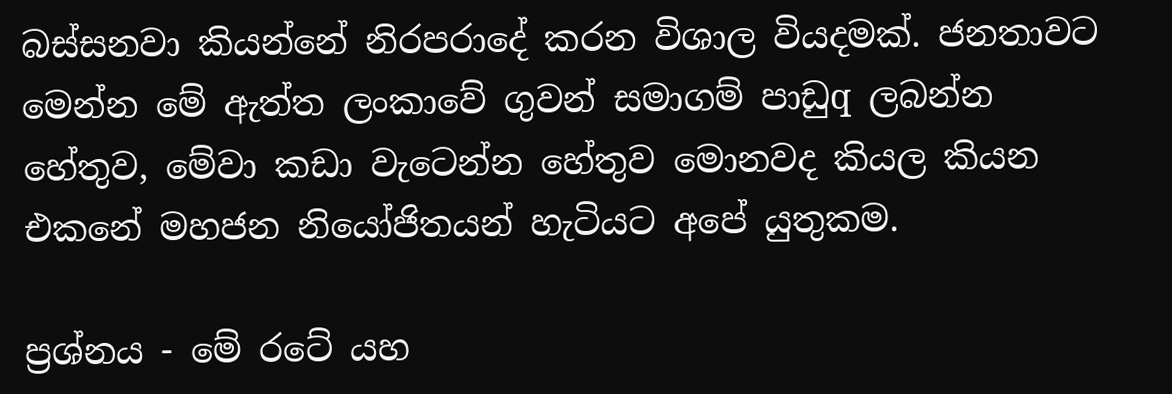බස්‌සනවා කියන්නේ නිරපරාදේ කරන විශාල වියදමක්‌. ජනතාවට මෙන්න මේ ඇත්ත ලංකාවේ ගුවන් සමාගම් පාඩුq ලබන්න හේතුව, මේවා කඩා වැටෙන්න හේතුව මොනවද කියල කියන එකනේ මහජන නියෝජිතයන් හැටියට අපේ යුතුකම.

ප්‍රශ්නය - මේ රටේ යහ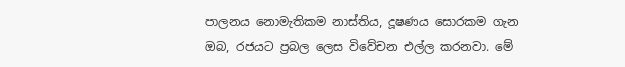පාලනය නොමැතිකම නාස්‌තිය, දූෂණය සොරකම ගැන ඔබ, රජයට ප්‍රබල ලෙස විවේචන එල්ල කරනවා. මේ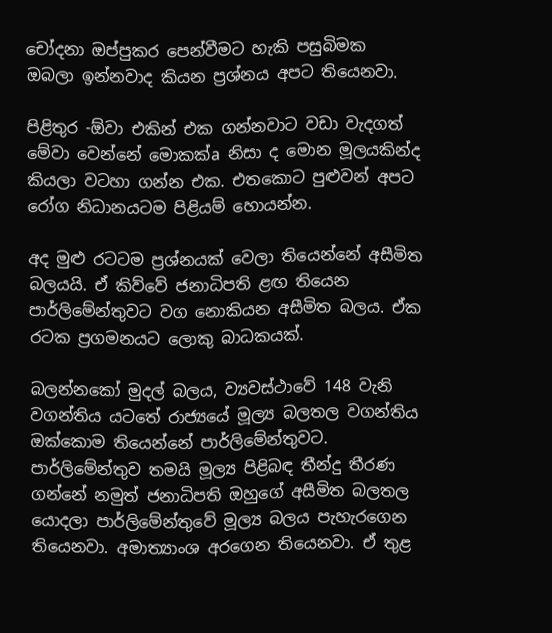චෝදනා ඔප්පුකර පෙන්වීමට හැකි පසුබිමක ඔබලා ඉන්නවාද කියන ප්‍රශ්නය අපට තියෙනවා.

පිළිතුර -ඕවා එකින් එක ගන්නවාට වඩා වැදගත් මේවා වෙන්නේ මොකක්‌a නිසා ද මොන මූලයකින්ද කියලා වටහා ගන්න එක. එතකොට පුළුවන් අපට රෝග නිධානයටම පිළියම් හොයන්න.

අද මුළු රටටම ප්‍රශ්නයක්‌ වෙලා තියෙන්නේ අසීමිත බලයයි. ඒ කිව්වේ ජනාධිපති ළඟ තියෙන පාර්ලිමේන්තුවට වග නොකියන අසීමිත බලය. ඒක රටක ප්‍රගමනයට ලොකු බාධකයක්‌.

බලන්නකෝ මුදල් බලය, ව්‍යවස්‌ථාවේ 148 වැනි වගන්තිය යටතේ රාජ්‍යයේ මූල්‍ය බලතල වගන්තිය ඔක්‌කොම තියෙන්නේ පාර්ලිමේන්තුවට. පාර්ලිමේන්තුව තමයි මූල්‍ය පිළිබඳ තීන්දු තීරණ ගන්නේ නමුත් ජනාධිපති ඔහුගේ අසීමිත බලතල යොදලා පාර්ලිමේන්තුවේ මූල්‍ය බලය පැහැරගෙන තියෙනවා. අමාත්‍යාංශ අරගෙන තියෙනවා. ඒ තුළ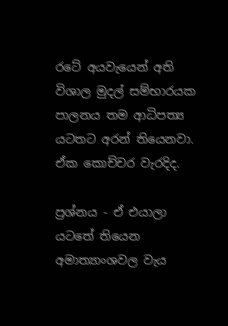රටේ අයවැයෙන් අති විශාල මුදල් සම්භාරයක පාලනය තම ආධිපත්‍ය යටතට අරන් තියෙනවා. ඒක කොච්චර වැරදිද.

ප්‍රශ්නය - ඒ එයාලා යටතේ තියෙන අමාත්‍යාංශවල වැය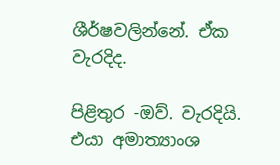ශීර්ෂවලින්නේ. ඒක වැරදිද.

පිළිතුර -ඔව්. වැරදියි. එයා අමාත්‍යාංශ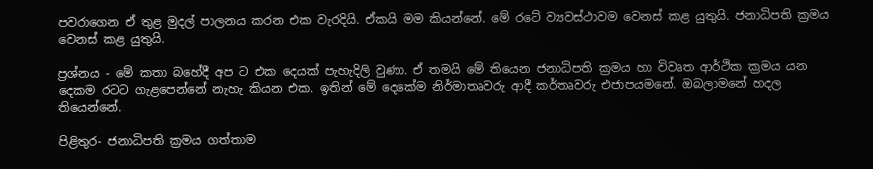පවරාගෙන ඒ තුළ මුදල් පාලනය කරන එක වැරදියි. ඒකයි මම කියන්නේ. මේ රටේ ව්‍යවස්‌ථාවම වෙනස්‌ කළ යුතුයි. ජනාධිපති ක්‍රමය වෙනස්‌ කළ යුතුයි.

ප්‍රශ්නය - මේ කතා බහේදී අප ට එක දෙයක්‌ පැහැදිලි වුණා. ඒ තමයි මේ තියෙන ජනාධිපති ක්‍රමය හා විවෘත ආර්ථික ක්‍රමය යන දෙකම රටට ගැළපෙන්නේ නැහැ කියන එක. ඉතින් මේ දෙකේම නිර්මාතෘවරු ආදී කර්තෘවරු එජාපයමනේ. ඔබලාමනේ හදල තියෙන්නේ.

පිළිතුර- ජනාධිපති ක්‍රමය ගත්තාම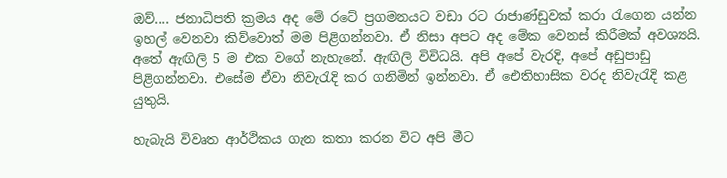ඔව්.... ජනාධිපති ක්‍රමය අද මේ රටේ ප්‍රගමනයට වඩා රට රාජාණ්‌ඩුවක්‌ කරා රැගෙන යන්න ඉහල් වෙනවා කිව්වොත් මම පිළිගන්නවා. ඒ නිසා අපට අද මේක වෙනස්‌ කිරීමක්‌ අවශ්‍යයි. අතේ ඇඟිලි 5 ම එක වගේ නැහැනේ. ඇඟිලි විවිධයි. අපි අපේ වැරදි, අපේ අඩුපාඩු පිළිගන්නවා. එසේම ඒවා නිවැරැදි කර ගනිමින් ඉන්නවා. ඒ ඓතිහාසික වරද නිවැරැදි කළ යුතුයි.

හැබැයි විවෘත ආර්ථිකය ගැන කතා කරන විට අපි මීට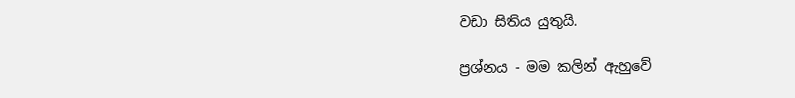වඩා සිතිය යුතුයි.

ප්‍රශ්නය - මම කලින් ඇහුවේ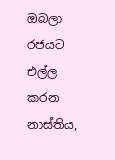ඔබලා රජයට එල්ල කරන නාස්‌තිය,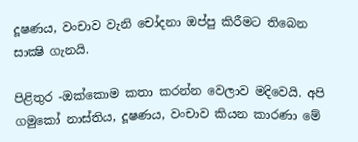දූෂණය, වංචාව වැනි චෝදනා ඔප්පු කිරීමට තිබෙන සාක්‍ෂි ගැනයි.

පිළිතුර -ඔක්‌කොම කතා කරන්න වෙලාව මදිවෙයි. අපි ගමුකෝ නාස්‌තිය, දූෂණය, වංචාව කියන කාරණා මේ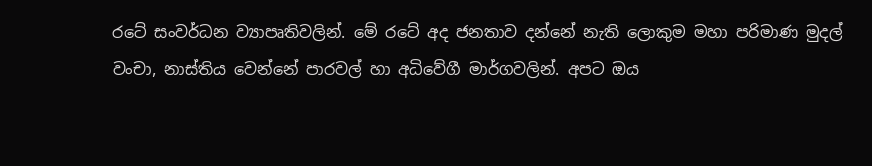රටේ සංවර්ධන ව්‍යාපෘතිවලින්. මේ රටේ අද ජනතාව දන්නේ නැති ලොකුම මහා පරිමාණ මුදල් වංචා, නාස්‌තිය වෙන්නේ පාරවල් හා අධිවේගී මාර්ගවලින්. අපට ඔය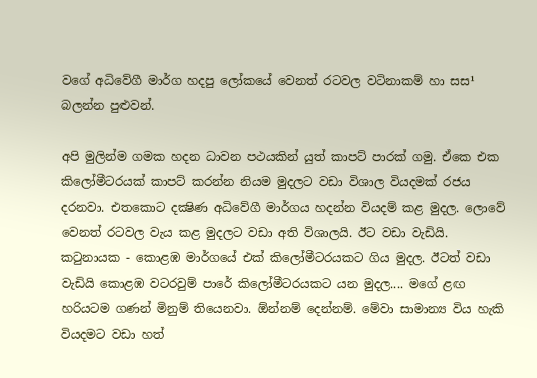වගේ අධිවේගී මාර්ග හදපු ලෝකයේ වෙනත් රටවල වටිනාකම් හා සස¹ බලන්න පුළුවන්.

අපි මුලින්ම ගමක හදන ධාවන පථයකින් යුත් කාපට්‌ පාරක්‌ ගමු. ඒකෙ එක කිලෝමීටරයක්‌ කාපට්‌ කරන්න නියම මුදලට වඩා විශාල වියදමක්‌ රජය දරනවා. එතකොට දක්‍ෂිණ අධිවේගී මාර්ගය හදන්න වියදම් කළ මුදල. ලොවේ වෙනත් රටවල වැය කළ මුදලට වඩා අති විශාලයි. ඊට වඩා වැඩියි. කටුනායක - කොළඹ මාර්ගයේ එක්‌ කිලෝමීටරයකට ගිය මුදල. ඊටත් වඩා වැඩියි කොළඹ වටරවුම් පාරේ කිලෝමීටරයකට යන මුදල.... මගේ ළඟ හරියටම ගණන් මිනුම් තියෙනවා. ඕන්නම් දෙන්නම්. මේවා සාමාන්‍ය විය හැකි වියදමට වඩා හත්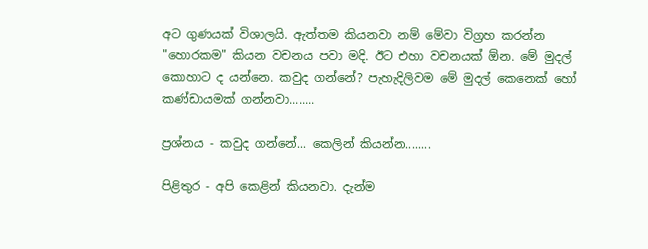අට ගුණයක්‌ විශාලයි. ඇත්තම කියනවා නම් මේවා විග්‍රහ කරන්න "හොරකම" කියන වචනය පවා මදි. ඊට එහා වචනයක්‌ ඕන. මේ මුදල් කොහාට ද යන්නෙ. කවුද ගන්නේ? පැහැදිලිවම මේ මුදල් කෙනෙක්‌ හෝ කණ්‌ඩායමක්‌ ගන්නවා........

ප්‍රශ්නය - කවුද ගන්නේ... කෙලින් කියන්න........

පිළිතුර - අපි කෙළින් කියනවා. දැන්ම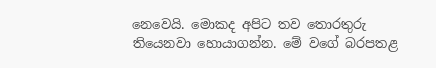නෙවෙයි. මොකද අපිට තව තොරතුරු තියෙනවා හොයාගන්න. මේ වගේ බරපතළ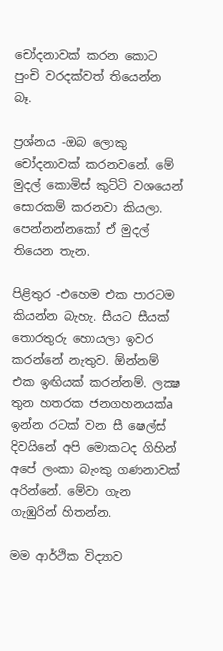චෝදනාවක්‌ කරන කොට පුංචි වරදක්‌වත් තියෙන්න බෑ.

ප්‍රශ්නය -ඔබ ලොකු චෝදනාවක්‌ කරනවනේ. මේ මුදල් කොමිස්‌ කුට්‌ටි වශයෙන් සොරකම් කරනවා කියලා. පෙන්නන්නකෝ ඒ මුදල් තියෙන තැන.

පිළිතුර -එහෙම එක පාරටම කියන්න බැහැ. සීයට සීයක්‌ තොරතුරු හොයලා ඉවර කරන්නේ නැතුව. ඕන්නම් එක ඉඟියක්‌ කරන්නම්. ලක්‍ෂ තුන හතරක ජනගහනයක්‌a ඉන්න රටක්‌ වන සී ෂෙල්ස්‌ දිවයිනේ අපි මොකටද ගිහින් අපේ ලංකා බැංකු ගණනාවක්‌ අරින්නේ. මේවා ගැන ගැඹුරින් හිතන්න.

මම ආර්ථික විද්‍යාව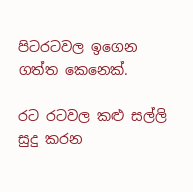පිටරටවල ඉගෙන ගත්ත කෙනෙක්‌.

රට රටවල කළු සල්ලි සුදු කරන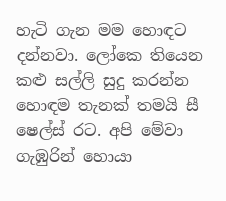හැටි ගැන මම හොඳට දන්නවා. ලෝකෙ තියෙන කළු සල්ලි සුදු කරන්න හොඳම තැනක්‌ තමයි සී ෂෙල්ස්‌ රට. අපි මේවා ගැඹුරින් හොයා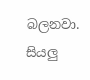බලනවා. සියලු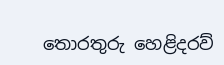තොරතුරු හෙළිදරව්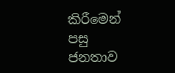කිරීමෙන් පසු ජනතාව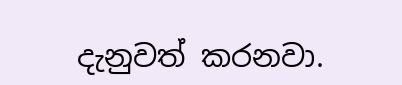දැනුවත් කරනවා.